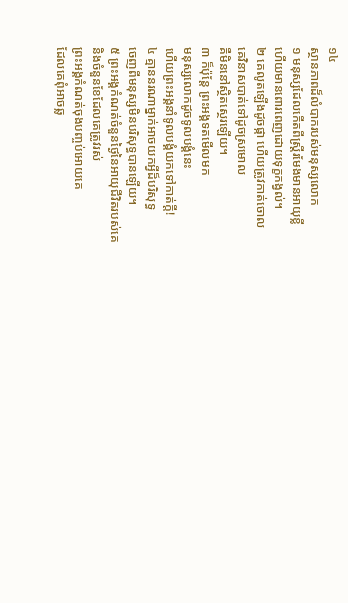១៤
ស្ថានភាពដ៏លំបាករបស់មនុស្សលោក
១ មនុស្សដែលកើតពីស្ត្រីរមែងមានអាយុខ្លី
ហើយមានពោរពេញដោយទុក្ខកង្វល់។
២ គេលូតឡើងដូចផ្កា ហើយត្រូវកាត់ចោល
គេវិនាសបាត់ទៅដូចស្រមោល
គឺមិននៅស្ថិតស្ថេរឡើយ។
៣ ក៏ប៉ុន្តែ ព្រះអង្គទតមើលមក
មនុស្សលោកដូចទូលបង្គំនេះ
ហើយព្រះអង្គនាំទូលបង្គំយកទៅកាត់ក្ដី!
៤ គ្មាននរណាម្នាក់អាចយកអ្វីដ៏បរិសុទ្ធ
ចេញពីមនុស្សមិនបរិសុទ្ធបានឡើយ។
៥ ព្រះអង្គកំណត់ចំនួនថ្ងៃនៃអាយុជីវិតរបស់គេ
និងចំនួនខែដែលគេត្រូវរស់
ព្រះអង្គកំណត់ចុងបញ្ចប់អោយគេ
ដែលគេពុំអាចឆ្ល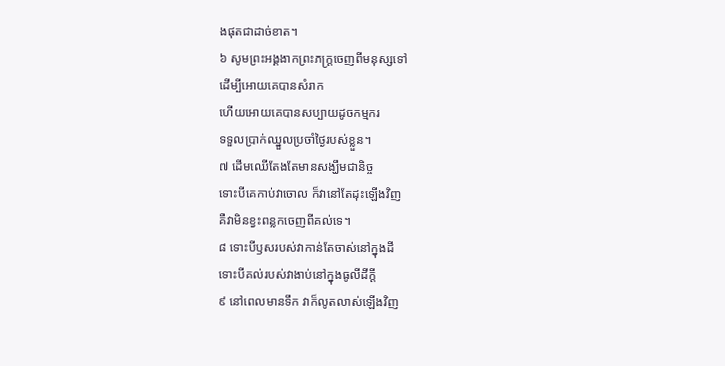ងផុតជាដាច់ខាត។
៦ សូមព្រះអង្គងាកព្រះភក្ត្រចេញពីមនុស្សទៅ
ដើម្បីអោយគេបានសំរាក
ហើយអោយគេបានសប្បាយដូចកម្មករ
ទទួលប្រាក់ឈ្នួលប្រចាំថ្ងៃរបស់ខ្លួន។
៧ ដើមឈើតែងតែមានសង្ឃឹមជានិច្ច
ទោះបីគេកាប់វាចោល ក៏វានៅតែដុះឡើងវិញ
គឺវាមិនខ្វះពន្លកចេញពីគល់ទេ។
៨ ទោះបីឫសរបស់វាកាន់តែចាស់នៅក្នុងដី
ទោះបីគល់របស់វាងាប់នៅក្នុងធូលីដីក្ដី
៩ នៅពេលមានទឹក វាក៏លូតលាស់ឡើងវិញ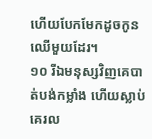ហើយបែកមែកដូចកូនឈើមួយដែរ។
១០ រីឯមនុស្សវិញគេបាត់បង់កម្លាំង ហើយស្លាប់
គេរល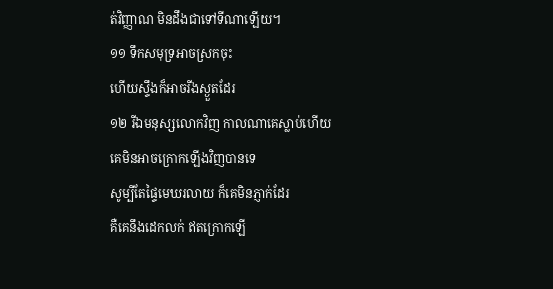ត់វិញ្ញាណ មិនដឹងជាទៅទីណាឡើយ។
១១ ទឹកសមុទ្រអាចស្រកចុះ
ហើយស្ទឹងក៏អាចរីងស្ងួតដែរ
១២ រីឯមនុស្សលោកវិញ កាលណាគេស្លាប់ហើយ
គេមិនអាចក្រោកឡើងវិញបានទេ
សូម្បីតែផ្ទៃមេឃរលាយ ក៏គេមិនភ្ញាក់ដែរ
គឺគេនឹងដេកលក់ ឥតក្រោកឡើ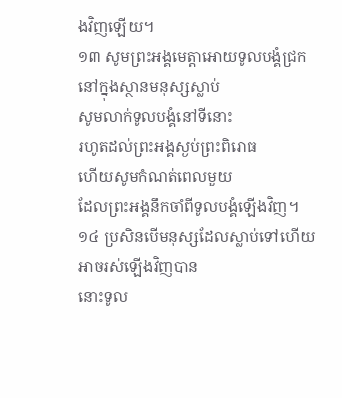ងវិញឡើយ។
១៣ សូមព្រះអង្គមេត្តាអោយទូលបង្គំជ្រក
នៅក្នុងស្ថានមនុស្សស្លាប់
សូមលាក់ទូលបង្គំនៅទីនោះ
រហូតដល់ព្រះអង្គស្ងប់ព្រះពិរោធ
ហើយសូមកំណត់ពេលមួយ
ដែលព្រះអង្គនឹកចាំពីទូលបង្គំឡើងវិញ។
១៤ ប្រសិនបើមនុស្សដែលស្លាប់ទៅហើយ
អាចរស់ឡើងវិញបាន
នោះទូល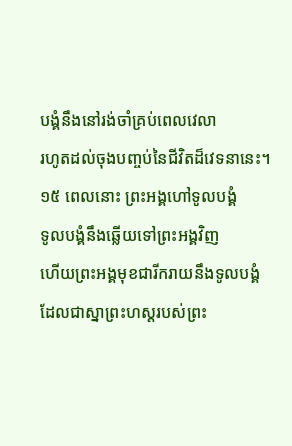បង្គំនឹងនៅរង់ចាំគ្រប់ពេលវេលា
រហូតដល់ចុងបញ្ចប់នៃជីវិតដ៏វេទនានេះ។
១៥ ពេលនោះ ព្រះអង្គហៅទូលបង្គំ
ទូលបង្គំនឹងឆ្លើយទៅព្រះអង្គវិញ
ហើយព្រះអង្គមុខជារីករាយនឹងទូលបង្គំ
ដែលជាស្នាព្រះហស្ដរបស់ព្រះ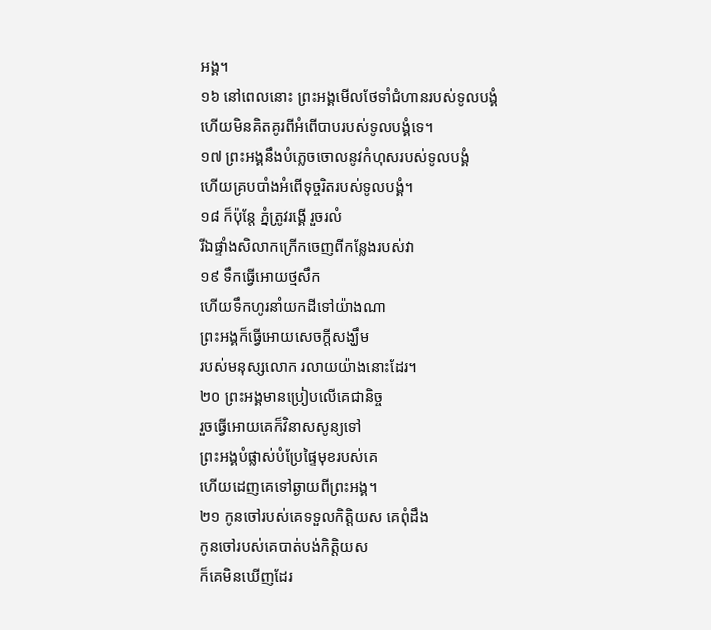អង្គ។
១៦ នៅពេលនោះ ព្រះអង្គមើលថែទាំជំហានរបស់ទូលបង្គំ
ហើយមិនគិតគូរពីអំពើបាបរបស់ទូលបង្គំទេ។
១៧ ព្រះអង្គនឹងបំភ្លេចចោលនូវកំហុសរបស់ទូលបង្គំ
ហើយគ្របបាំងអំពើទុច្ចរិតរបស់ទូលបង្គំ។
១៨ ក៏ប៉ុន្តែ ភ្នំត្រូវរង្គើ រួចរលំ
រីឯផ្ទាំងសិលាកក្រើកចេញពីកន្លែងរបស់វា
១៩ ទឹកធ្វើអោយថ្មសឹក
ហើយទឹកហូរនាំយកដីទៅយ៉ាងណា
ព្រះអង្គក៏ធ្វើអោយសេចក្ដីសង្ឃឹម
របស់មនុស្សលោក រលាយយ៉ាងនោះដែរ។
២០ ព្រះអង្គមានប្រៀបលើគេជានិច្ច
រួចធ្វើអោយគេក៏វិនាសសូន្យទៅ
ព្រះអង្គបំផ្លាស់បំប្រែផ្ទៃមុខរបស់គេ
ហើយដេញគេទៅឆ្ងាយពីព្រះអង្គ។
២១ កូនចៅរបស់គេទទួលកិត្តិយស គេពុំដឹង
កូនចៅរបស់គេបាត់បង់កិត្តិយស
ក៏គេមិនឃើញដែរ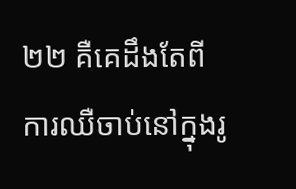២២ គឺគេដឹងតែពីការឈឺចាប់នៅក្នុងរូ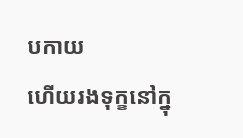បកាយ
ហើយរងទុក្ខនៅក្នុ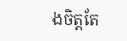ងចិត្តតែ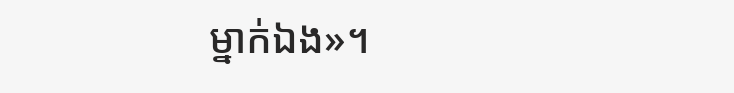ម្នាក់ឯង»។